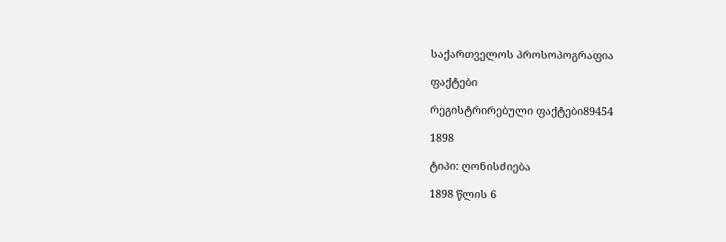საქართველოს პროსოპოგრაფია

ფაქტები

რეგისტრირებული ფაქტები89454

1898

ტიპი: ღონისძიება

1898 წლის 6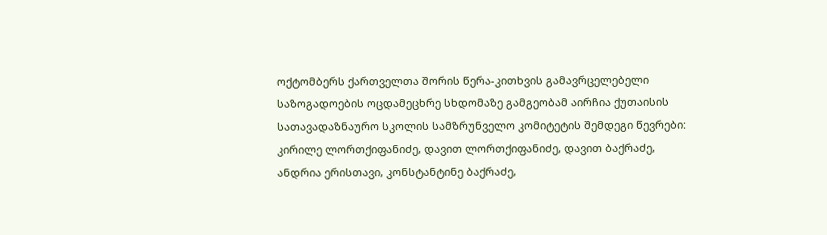ოქტომბერს ქართველთა შორის წერა-კითხვის გამავრცელებელი საზოგადოების ოცდამეცხრე სხდომაზე გამგეობამ აირჩია ქუთაისის სათავადაზნაურო სკოლის სამზრუნველო კომიტეტის შემდეგი წევრები: კირილე ლორთქიფანიძე, დავით ლორთქიფანიძე, დავით ბაქრაძე, ანდრია ერისთავი, კონსტანტინე ბაქრაძე,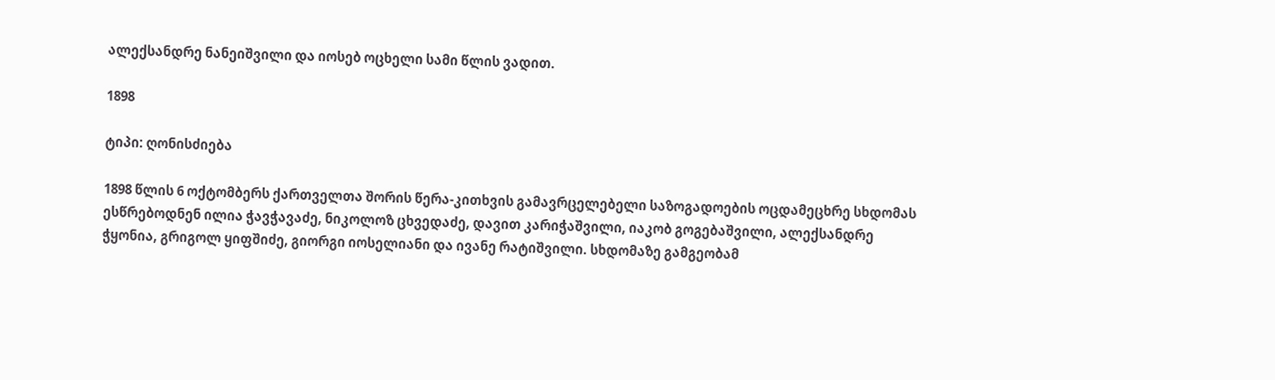ალექსანდრე ნანეიშვილი და იოსებ ოცხელი სამი წლის ვადით.

1898

ტიპი: ღონისძიება

1898 წლის 6 ოქტომბერს ქართველთა შორის წერა-კითხვის გამავრცელებელი საზოგადოების ოცდამეცხრე სხდომას ესწრებოდნენ ილია ჭავჭავაძე, ნიკოლოზ ცხვედაძე, დავით კარიჭაშვილი, იაკობ გოგებაშვილი, ალექსანდრე ჭყონია, გრიგოლ ყიფშიძე, გიორგი იოსელიანი და ივანე რატიშვილი. სხდომაზე გამგეობამ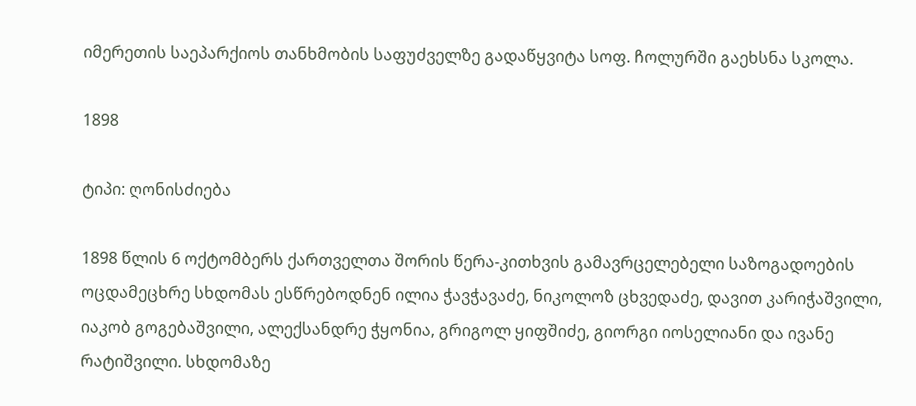იმერეთის საეპარქიოს თანხმობის საფუძველზე გადაწყვიტა სოფ. ჩოლურში გაეხსნა სკოლა.

1898

ტიპი: ღონისძიება

1898 წლის 6 ოქტომბერს ქართველთა შორის წერა-კითხვის გამავრცელებელი საზოგადოების ოცდამეცხრე სხდომას ესწრებოდნენ ილია ჭავჭავაძე, ნიკოლოზ ცხვედაძე, დავით კარიჭაშვილი, იაკობ გოგებაშვილი, ალექსანდრე ჭყონია, გრიგოლ ყიფშიძე, გიორგი იოსელიანი და ივანე რატიშვილი. სხდომაზე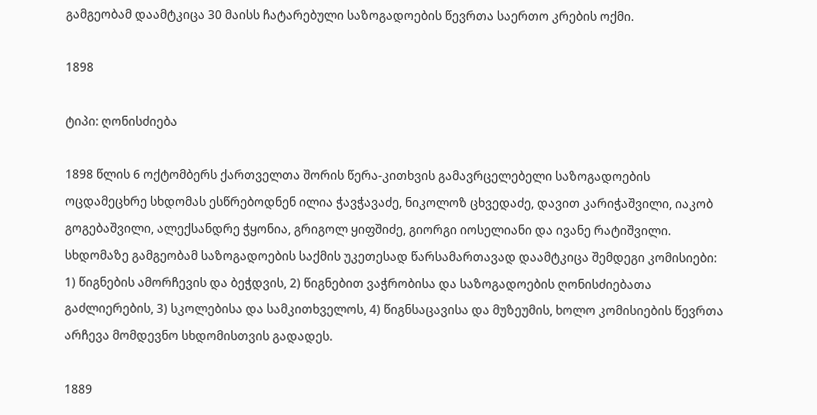გამგეობამ დაამტკიცა 30 მაისს ჩატარებული საზოგადოების წევრთა საერთო კრების ოქმი.

1898

ტიპი: ღონისძიება

1898 წლის 6 ოქტომბერს ქართველთა შორის წერა-კითხვის გამავრცელებელი საზოგადოების ოცდამეცხრე სხდომას ესწრებოდნენ ილია ჭავჭავაძე, ნიკოლოზ ცხვედაძე, დავით კარიჭაშვილი, იაკობ გოგებაშვილი, ალექსანდრე ჭყონია, გრიგოლ ყიფშიძე, გიორგი იოსელიანი და ივანე რატიშვილი. სხდომაზე გამგეობამ საზოგადოების საქმის უკეთესად წარსამართავად დაამტკიცა შემდეგი კომისიები: 1) წიგნების ამორჩევის და ბეჭდვის, 2) წიგნებით ვაჭრობისა და საზოგადოების ღონისძიებათა გაძლიერების, 3) სკოლებისა და სამკითხველოს, 4) წიგნსაცავისა და მუზეუმის, ხოლო კომისიების წევრთა არჩევა მომდევნო სხდომისთვის გადადეს.

1889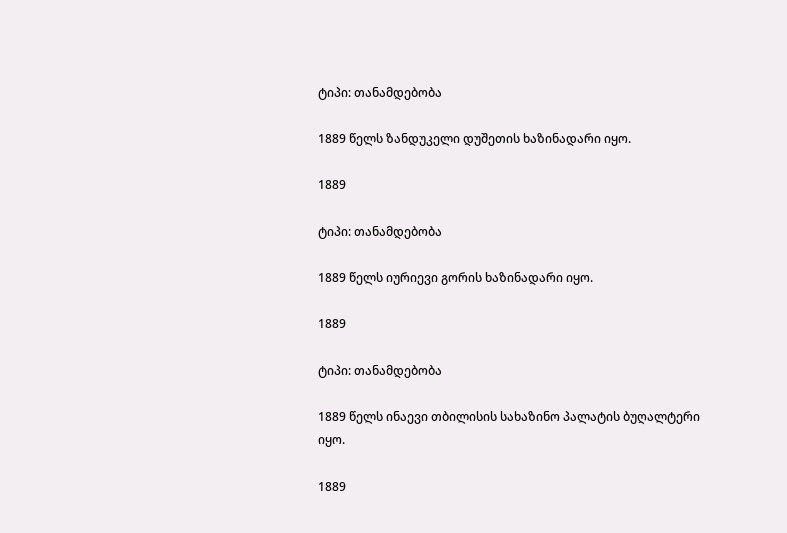ტიპი: თანამდებობა

1889 წელს ზანდუკელი დუშეთის ხაზინადარი იყო.

1889

ტიპი: თანამდებობა

1889 წელს იურიევი გორის ხაზინადარი იყო.

1889

ტიპი: თანამდებობა

1889 წელს ინაევი თბილისის სახაზინო პალატის ბუღალტერი იყო.

1889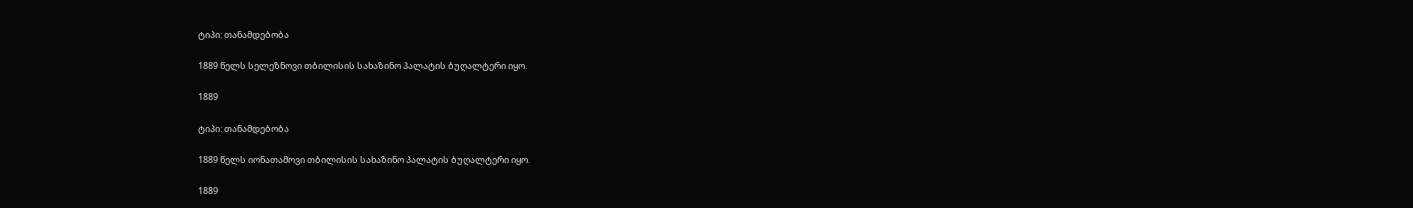ტიპი: თანამდებობა

1889 წელს სელეზნოვი თბილისის სახაზინო პალატის ბუღალტერი იყო.

1889

ტიპი: თანამდებობა

1889 წელს იონათამოვი თბილისის სახაზინო პალატის ბუღალტერი იყო.

1889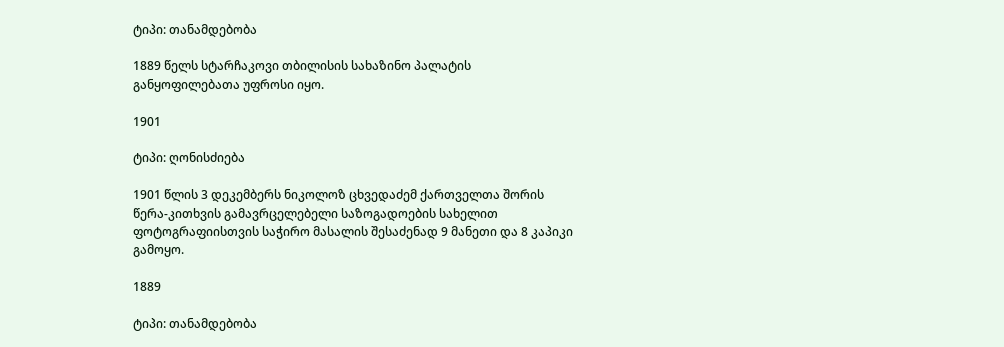ტიპი: თანამდებობა

1889 წელს სტარჩაკოვი თბილისის სახაზინო პალატის განყოფილებათა უფროსი იყო.

1901

ტიპი: ღონისძიება

1901 წლის 3 დეკემბერს ნიკოლოზ ცხვედაძემ ქართველთა შორის წერა-კითხვის გამავრცელებელი საზოგადოების სახელით ფოტოგრაფიისთვის საჭირო მასალის შესაძენად 9 მანეთი და 8 კაპიკი გამოყო.

1889

ტიპი: თანამდებობა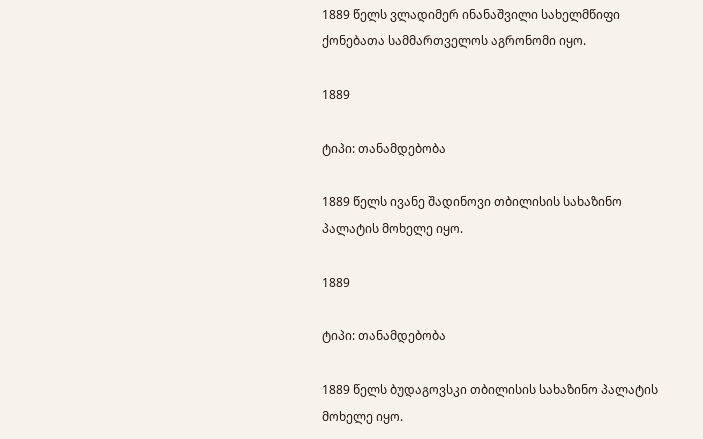1889 წელს ვლადიმერ ინანაშვილი სახელმწიფი ქონებათა სამმართველოს აგრონომი იყო.

1889

ტიპი: თანამდებობა

1889 წელს ივანე შადინოვი თბილისის სახაზინო პალატის მოხელე იყო.

1889

ტიპი: თანამდებობა

1889 წელს ბუდაგოვსკი თბილისის სახაზინო პალატის მოხელე იყო.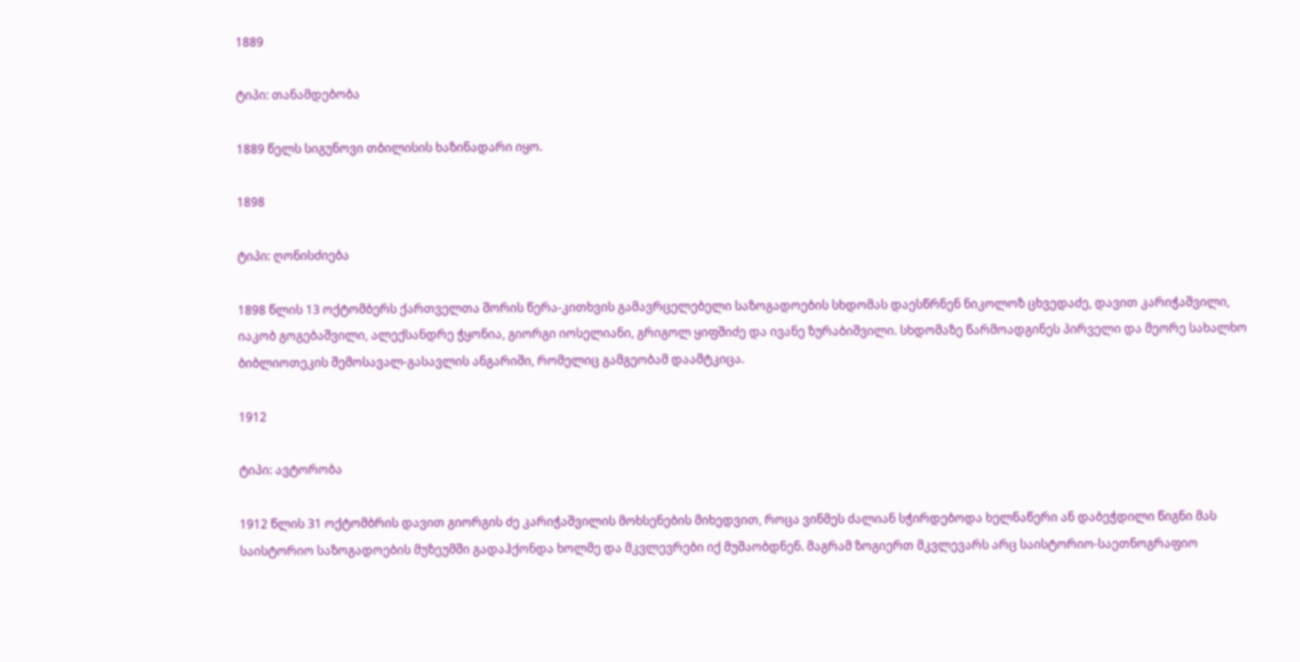1889

ტიპი: თანამდებობა

1889 წელს სიგუნოვი თბილისის ხაზინადარი იყო.

1898

ტიპი: ღონისძიება

1898 წლის 13 ოქტომბერს ქართველთა შორის წერა-კითხვის გამავრცელებელი საზოგადოების სხდომას დაესწრნენ ნიკოლოზ ცხვედაძე, დავით კარიჭაშვილი, იაკობ გოგებაშვილი, ალექსანდრე ჭყონია, გიორგი იოსელიანი, გრიგოლ ყიფშიძე და ივანე ზურაბიშვილი. სხდომაზე წარმოადგინეს პირველი და მეორე სახალხო ბიბლიოთეკის შემოსავალ-გასავლის ანგარიში, რომელიც გამგეობამ დაამტკიცა.

1912

ტიპი: ავტორობა

1912 წლის 31 ოქტომბრის დავით გიორგის ძე კარიჭაშვილის მოხსენების მიხედვით, როცა ვინმეს ძალიან სჭირდებოდა ხელნაწერი ან დაბეჭდილი წიგნი მას საისტორიო საზოგადოების მუზეუმში გადაჰქონდა ხოლმე და მკვლევრები იქ მუშაობდნენ. მაგრამ ზოგიერთ მკვლევარს არც საისტორიო-საეთნოგრაფიო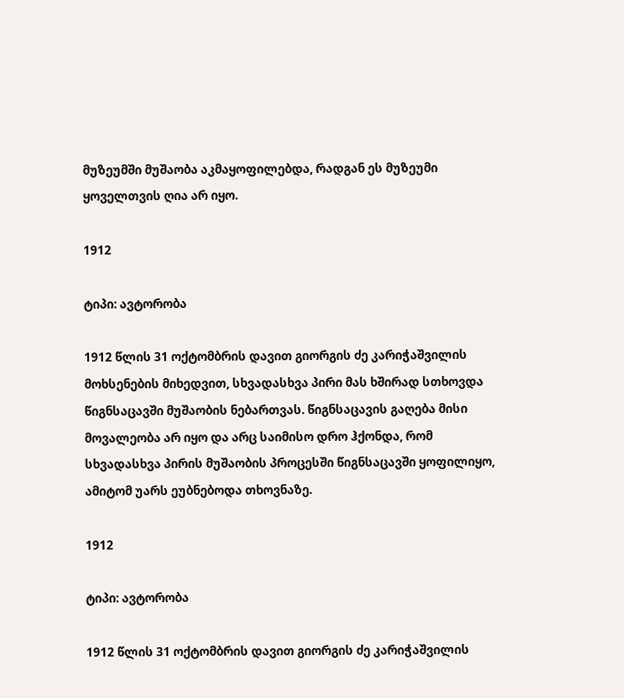მუზეუმში მუშაობა აკმაყოფილებდა, რადგან ეს მუზეუმი ყოველთვის ღია არ იყო.

1912

ტიპი: ავტორობა

1912 წლის 31 ოქტომბრის დავით გიორგის ძე კარიჭაშვილის მოხსენების მიხედვით, სხვადასხვა პირი მას ხშირად სთხოვდა წიგნსაცავში მუშაობის ნებართვას. წიგნსაცავის გაღება მისი მოვალეობა არ იყო და არც საიმისო დრო ჰქონდა, რომ სხვადასხვა პირის მუშაობის პროცესში წიგნსაცავში ყოფილიყო, ამიტომ უარს ეუბნებოდა თხოვნაზე.

1912

ტიპი: ავტორობა

1912 წლის 31 ოქტომბრის დავით გიორგის ძე კარიჭაშვილის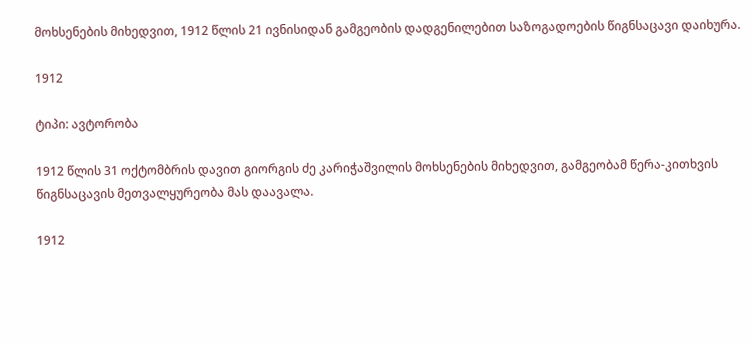მოხსენების მიხედვით, 1912 წლის 21 ივნისიდან გამგეობის დადგენილებით საზოგადოების წიგნსაცავი დაიხურა.

1912

ტიპი: ავტორობა

1912 წლის 31 ოქტომბრის დავით გიორგის ძე კარიჭაშვილის მოხსენების მიხედვით, გამგეობამ წერა-კითხვის წიგნსაცავის მეთვალყურეობა მას დაავალა.

1912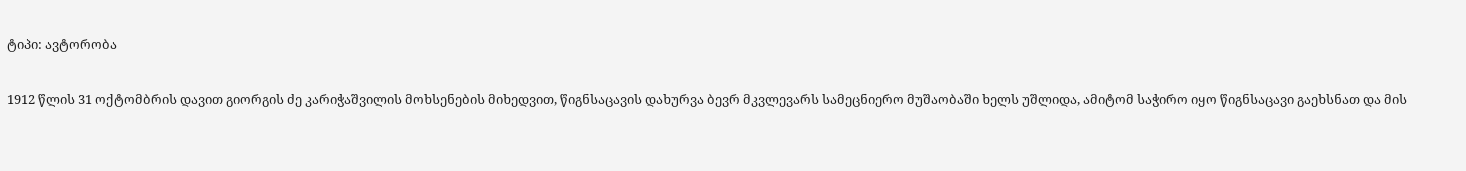ტიპი: ავტორობა

1912 წლის 31 ოქტომბრის დავით გიორგის ძე კარიჭაშვილის მოხსენების მიხედვით, წიგნსაცავის დახურვა ბევრ მკვლევარს სამეცნიერო მუშაობაში ხელს უშლიდა, ამიტომ საჭირო იყო წიგნსაცავი გაეხსნათ და მის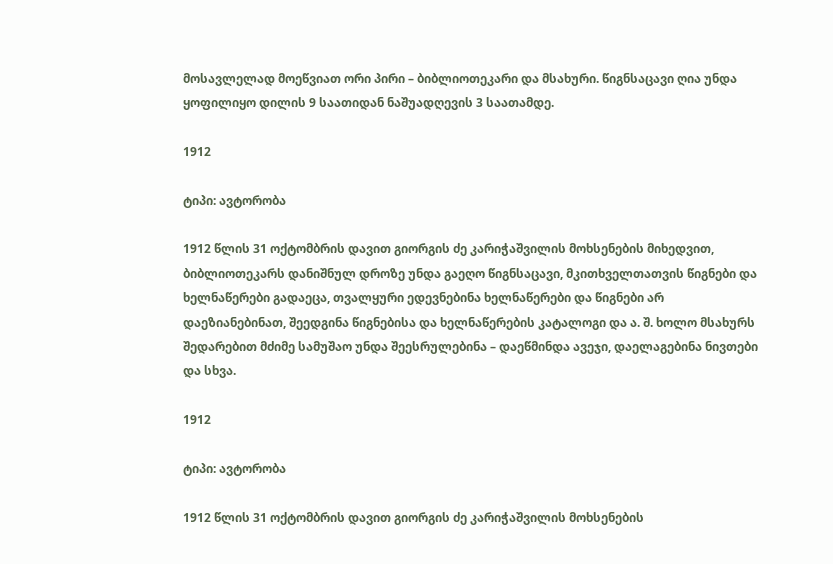მოსავლელად მოეწვიათ ორი პირი – ბიბლიოთეკარი და მსახური. წიგნსაცავი ღია უნდა ყოფილიყო დილის 9 საათიდან ნაშუადღევის 3 საათამდე.

1912

ტიპი: ავტორობა

1912 წლის 31 ოქტომბრის დავით გიორგის ძე კარიჭაშვილის მოხსენების მიხედვით, ბიბლიოთეკარს დანიშნულ დროზე უნდა გაეღო წიგნსაცავი, მკითხველთათვის წიგნები და ხელნაწერები გადაეცა, თვალყური ედევნებინა ხელნაწერები და წიგნები არ დაეზიანებინათ, შეედგინა წიგნებისა და ხელნაწერების კატალოგი და ა. შ. ხოლო მსახურს შედარებით მძიმე სამუშაო უნდა შეესრულებინა – დაეწმინდა ავეჯი, დაელაგებინა ნივთები და სხვა.

1912

ტიპი: ავტორობა

1912 წლის 31 ოქტომბრის დავით გიორგის ძე კარიჭაშვილის მოხსენების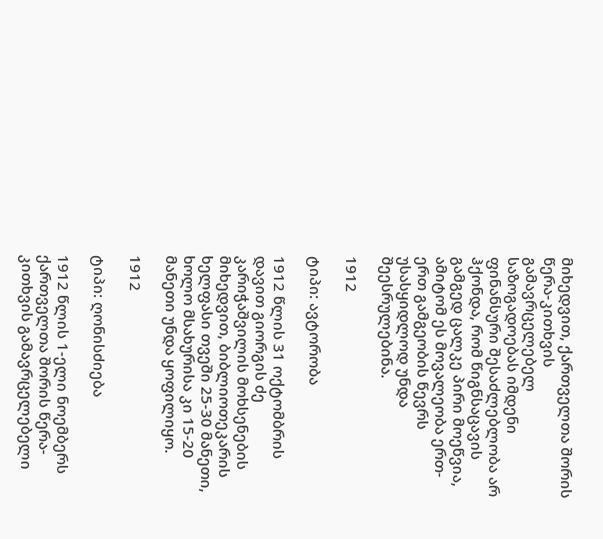მიხედვით, ქართველთა შორის წერა-კითხვის გამავრცელებელ საზოგადოებას იმდენი ფინანსური შესაძლებლობა არ ჰქონდა, რომ წიგნსაცავის გამგედ ცალკე პირი მოეწვია, ამიტომ ეს მოვალეობა ერთ-ერთ გამგეობის წევრს უსასყიდლოდ უნდა შეესრულებინა.

1912

ტიპი: ავტორობა

1912 წლის 31 ოქტომბრის დავით გიორგის ძე კარიჭაშვილის მოხსენების მიხედვით, ბიბლიოთეკარის ხელფასი თვეში 25-30 მანეთი, ხოლო მსახურისა კი 15-20 მანეთი უნდა ყოფილიყო.

1912

ტიპი: ღონისძიება

1912 წლის 1-ელი ნოემბერს ქართველთა შორის წერა-კითხვის გამავრცელებელი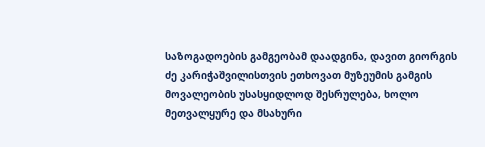საზოგადოების გამგეობამ დაადგინა, დავით გიორგის ძე კარიჭაშვილისთვის ეთხოვათ მუზეუმის გამგის მოვალეობის უსასყიდლოდ შესრულება, ხოლო მეთვალყურე და მსახური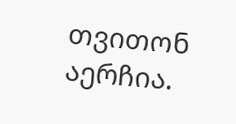თვითონ აერჩია.